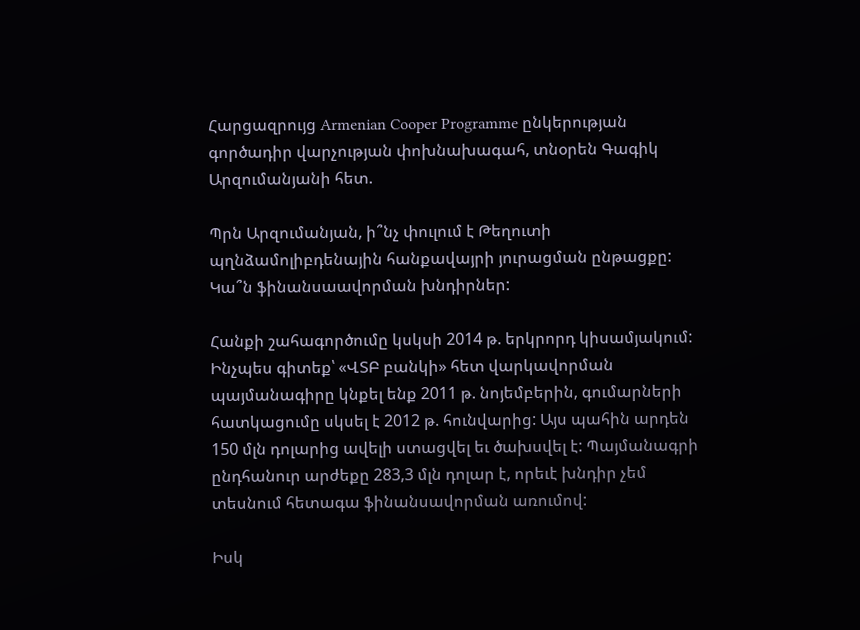Հարցազրույց Armenian Cooper Programme ընկերության գործադիր վարչության փոխնախագահ, տնօրեն Գագիկ Արզումանյանի հետ.

Պրն Արզումանյան, ի՞նչ փուլում է Թեղուտի պղնձամոլիբդենային հանքավայրի յուրացման ընթացքը: Կա՞ն ֆինանսաավորման խնդիրներ:

Հանքի շահագործումը կսկսի 2014 թ. երկրորդ կիսամյակում: Ինչպես գիտեք՝ «ՎՏԲ բանկի» հետ վարկավորման պայմանագիրը կնքել ենք 2011 թ. նոյեմբերին, գումարների հատկացումը սկսել է 2012 թ. հունվարից: Այս պահին արդեն 150 մլն դոլարից ավելի ստացվել եւ ծախսվել է: Պայմանագրի ընդհանուր արժեքը 283,3 մլն դոլար է, որեւէ խնդիր չեմ տեսնում հետագա ֆինանսավորման առումով:

Իսկ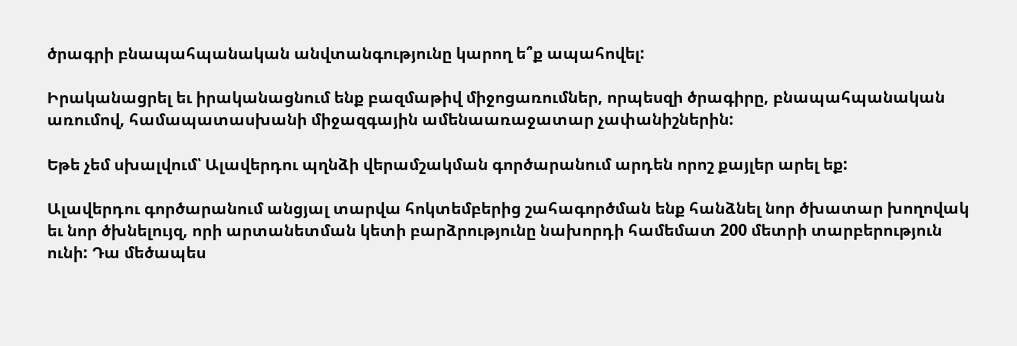ծրագրի բնապահպանական անվտանգությունը կարող ե՞ք ապահովել:

Իրականացրել եւ իրականացնում ենք բազմաթիվ միջոցառումներ, որպեսզի ծրագիրը, բնապահպանական առումով, համապատասխանի միջազգային ամենաառաջատար չափանիշներին:

Եթե չեմ սխալվում՝ Ալավերդու պղնձի վերամշակման գործարանում արդեն որոշ քայլեր արել եք:

Ալավերդու գործարանում անցյալ տարվա հոկտեմբերից շահագործման ենք հանձնել նոր ծխատար խողովակ եւ նոր ծխնելույզ, որի արտանետման կետի բարձրությունը նախորդի համեմատ 200 մետրի տարբերություն ունի: Դա մեծապես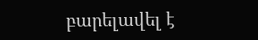բարելավել է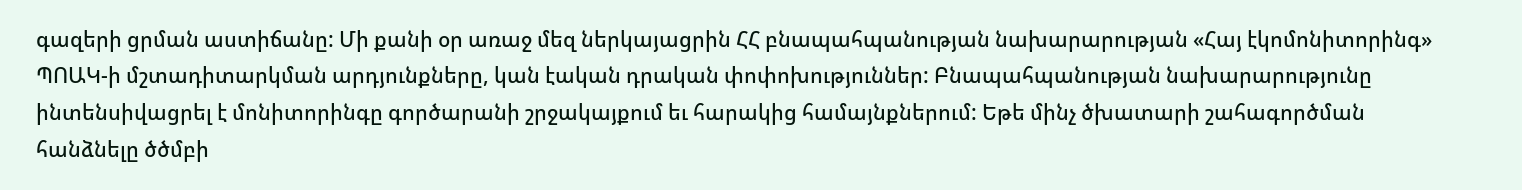գազերի ցրման աստիճանը: Մի քանի օր առաջ մեզ ներկայացրին ՀՀ բնապահպանության նախարարության «Հայ էկոմոնիտորինգ» ՊՈԱԿ-ի մշտադիտարկման արդյունքները, կան էական դրական փոփոխություններ: Բնապահպանության նախարարությունը ինտենսիվացրել է մոնիտորինգը գործարանի շրջակայքում եւ հարակից համայնքներում: Եթե մինչ ծխատարի շահագործման հանձնելը ծծմբի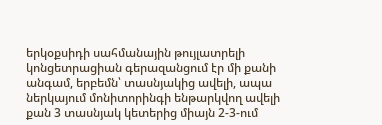երկօքսիդի սահմանային թույլատրելի կոնցետրացիան գերազանցում էր մի քանի անգամ, երբեմն՝ տասնյակից ավելի, ապա ներկայում մոնիտորինգի ենթարկվող ավելի քան 3 տասնյակ կետերից միայն 2-3-ում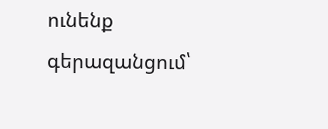ունենք գերազանցում՝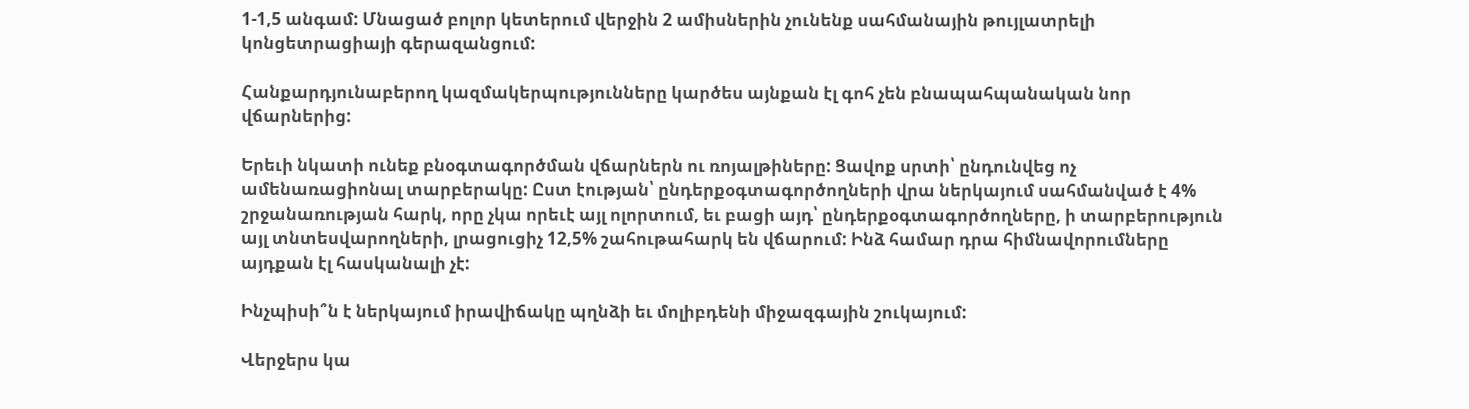1-1,5 անգամ: Մնացած բոլոր կետերում վերջին 2 ամիսներին չունենք սահմանային թույլատրելի կոնցետրացիայի գերազանցում:

Հանքարդյունաբերող կազմակերպությունները կարծես այնքան էլ գոհ չեն բնապահպանական նոր վճարներից:

Երեւի նկատի ունեք բնօգտագործման վճարներն ու ռոյալթիները: Ցավոք սրտի՝ ընդունվեց ոչ ամենառացիոնալ տարբերակը: Ըստ էության՝ ընդերքօգտագործողների վրա ներկայում սահմանված է 4% շրջանառության հարկ, որը չկա որեւէ այլ ոլորտում, եւ բացի այդ՝ ընդերքօգտագործողները, ի տարբերություն այլ տնտեսվարողների, լրացուցիչ 12,5% շահութահարկ են վճարում: Ինձ համար դրա հիմնավորումները այդքան էլ հասկանալի չէ:

Ինչպիսի՞ն է ներկայում իրավիճակը պղնձի եւ մոլիբդենի միջազգային շուկայում:

Վերջերս կա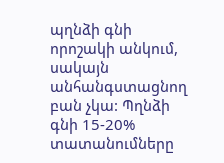պղնձի գնի որոշակի անկում, սակայն անհանգստացնող բան չկա: Պղնձի գնի 15-20% տատանումները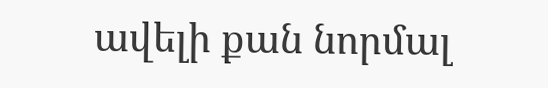ավելի քան նորմալ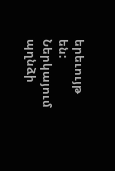երեւույթ են: Ներկայում պղնձի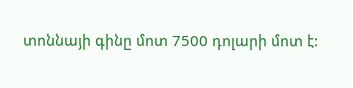տոննայի գինը մոտ 7500 դոլարի մոտ է: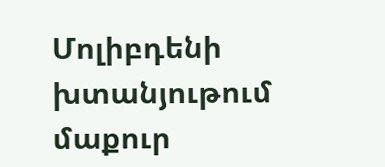Մոլիբդենի խտանյութում մաքուր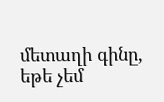մետաղի գինը, եթե չեմ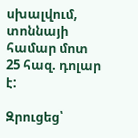սխալվում, տոննայի համար մոտ 25 հազ. դոլար է:

Զրուցեց՝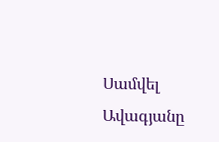Սամվել Ավագյանը